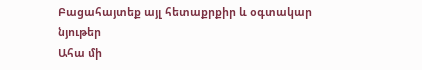Բացահայտեք այլ հետաքրքիր և օգտակար նյութեր
Ահա մի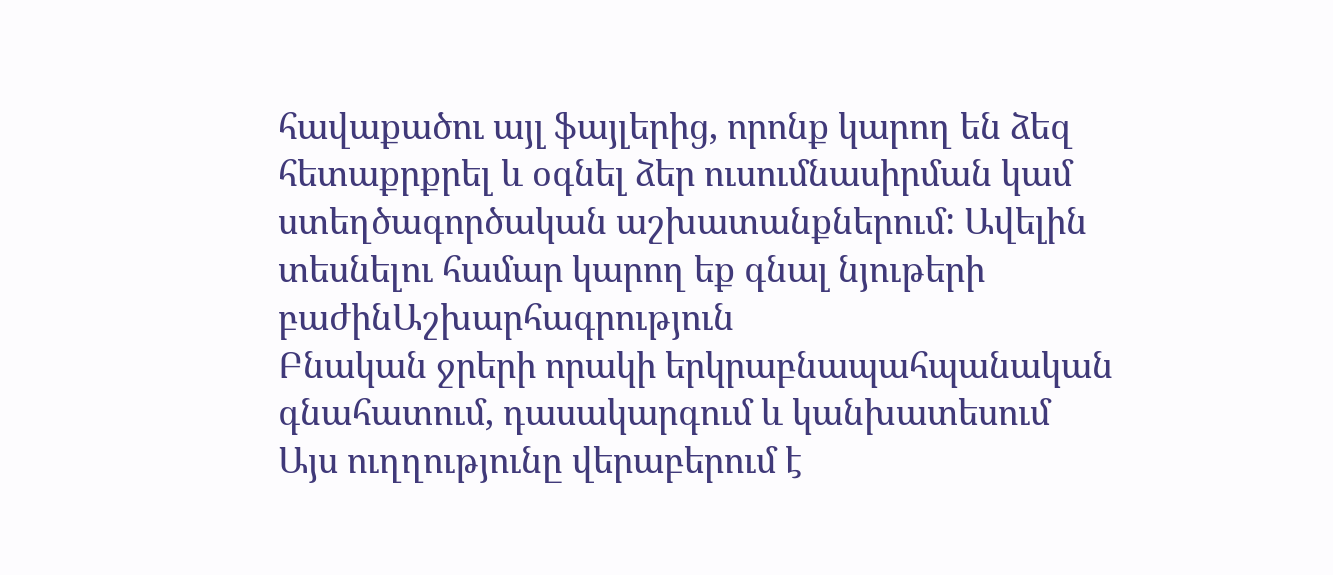հավաքածու այլ ֆայլերից, որոնք կարող են ձեզ հետաքրքրել և օգնել ձեր ուսումնասիրման կամ ստեղծագործական աշխատանքներում: Ավելին տեսնելու համար կարող եք գնալ նյութերի բաժինԱշխարհագրություն
Բնական ջրերի որակի երկրաբնապահպանական գնահատում, դասակարգում և կանխատեսում
Այս ուղղությունը վերաբերում է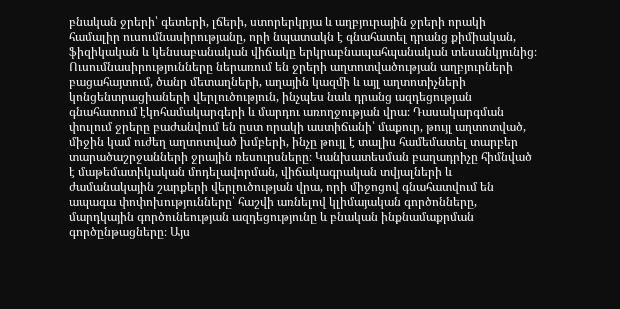բնական ջրերի՝ գետերի, լճերի, ստորերկրյա և աղբյուրային ջրերի որակի համալիր ուսումնասիրությանը, որի նպատակն է գնահատել դրանց քիմիական, ֆիզիկական և կենսաբանական վիճակը երկրաբնապահպանական տեսանկյունից։ Ուսումնասիրությունները ներառում են ջրերի աղտոտվածության աղբյուրների բացահայտում, ծանր մետաղների, աղային կազմի և այլ աղտոտիչների կոնցենտրացիաների վերլուծություն, ինչպես նաև դրանց ազդեցության գնահատում էկոհամակարգերի և մարդու առողջության վրա։ Դասակարգման փուլում ջրերը բաժանվում են ըստ որակի աստիճանի՝ մաքուր, թույլ աղտոտված, միջին կամ ուժեղ աղտոտված խմբերի, ինչը թույլ է տալիս համեմատել տարբեր տարածաշրջանների ջրային ռեսուրսները։ Կանխատեսման բաղադրիչը հիմնված է մաթեմատիկական մոդելավորման, վիճակագրական տվյալների և ժամանակային շարքերի վերլուծության վրա, որի միջոցով գնահատվում են ապագա փոփոխությունները՝ հաշվի առնելով կլիմայական գործոնները, մարդկային գործունեության ազդեցությունը և բնական ինքնամաքրման գործընթացները։ Այս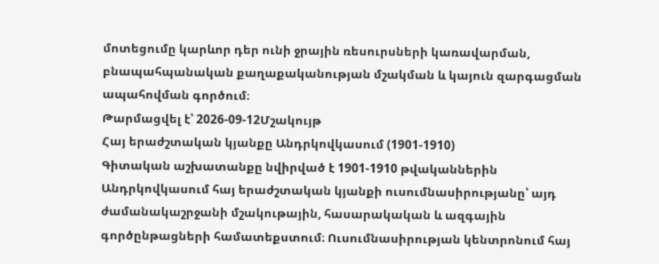մոտեցումը կարևոր դեր ունի ջրային ռեսուրսների կառավարման, բնապահպանական քաղաքականության մշակման և կայուն զարգացման ապահովման գործում։
Թարմացվել է՝ 2026-09-12Մշակույթ
Հայ երաժշտական կյանքը Անդրկովկասում (1901-1910)
Գիտական աշխատանքը նվիրված է 1901-1910 թվականներին Անդրկովկասում հայ երաժշտական կյանքի ուսումնասիրությանը՝ այդ ժամանակաշրջանի մշակութային, հասարակական և ազգային գործընթացների համատեքստում։ Ուսումնասիրության կենտրոնում հայ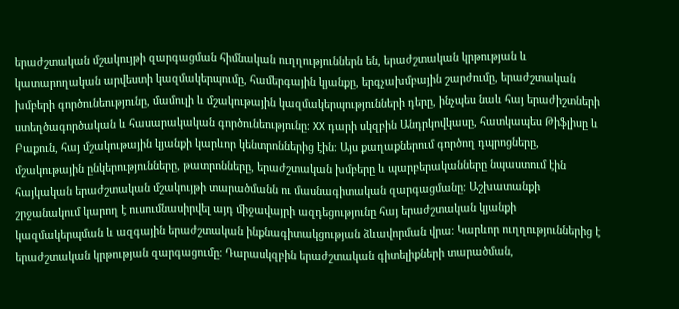երաժշտական մշակույթի զարգացման հիմնական ուղղություններն են, երաժշտական կրթության և կատարողական արվեստի կազմակերպումը, համերգային կյանքը, երգչախմբային շարժումը, երաժշտական խմբերի գործունեությունը, մամուլի և մշակութային կազմակերպությունների դերը, ինչպես նաև հայ երաժիշտների ստեղծագործական և հասարակական գործունեությունը։ XX դարի սկզբին Անդրկովկասը, հատկապես Թիֆլիսը և Բաքուն, հայ մշակութային կյանքի կարևոր կենտրոններից էին։ Այս քաղաքներում գործող դպրոցները, մշակութային ընկերությունները, թատրոնները, երաժշտական խմբերը և պարբերականները նպաստում էին հայկական երաժշտական մշակույթի տարածմանն ու մասնագիտական զարգացմանը։ Աշխատանքի շրջանակում կարող է ուսումնասիրվել այդ միջավայրի ազդեցությունը հայ երաժշտական կյանքի կազմակերպման և ազգային երաժշտական ինքնագիտակցության ձևավորման վրա։ Կարևոր ուղղություններից է երաժշտական կրթության զարգացումը։ Դարասկզբին երաժշտական գիտելիքների տարածման,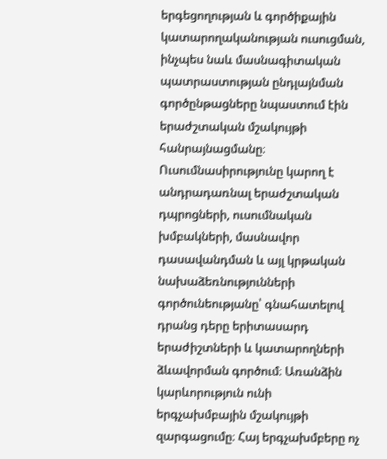երգեցողության և գործիքային կատարողականության ուսուցման, ինչպես նաև մասնագիտական պատրաստության ընդլայնման գործընթացները նպաստում էին երաժշտական մշակույթի հանրայնացմանը։ Ուսումնասիրությունը կարող է անդրադառնալ երաժշտական դպրոցների, ուսումնական խմբակների, մասնավոր դասավանդման և այլ կրթական նախաձեռնությունների գործունեությանը՝ գնահատելով դրանց դերը երիտասարդ երաժիշտների և կատարողների ձևավորման գործում։ Առանձին կարևորություն ունի երգչախմբային մշակույթի զարգացումը։ Հայ երգչախմբերը ոչ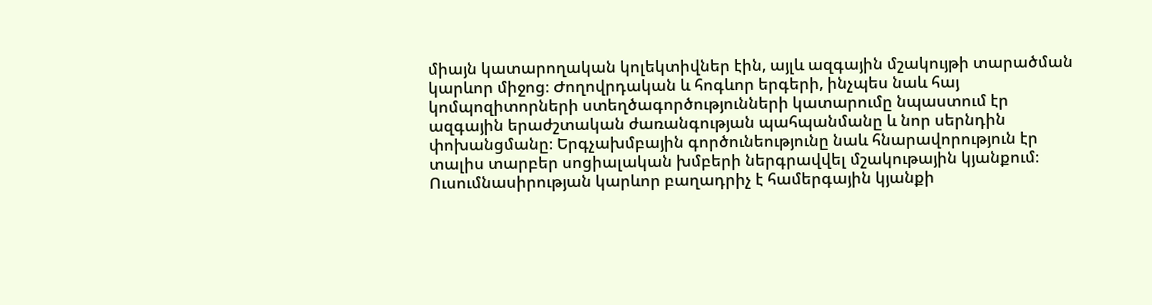միայն կատարողական կոլեկտիվներ էին, այլև ազգային մշակույթի տարածման կարևոր միջոց։ Ժողովրդական և հոգևոր երգերի, ինչպես նաև հայ կոմպոզիտորների ստեղծագործությունների կատարումը նպաստում էր ազգային երաժշտական ժառանգության պահպանմանը և նոր սերնդին փոխանցմանը։ Երգչախմբային գործունեությունը նաև հնարավորություն էր տալիս տարբեր սոցիալական խմբերի ներգրավվել մշակութային կյանքում։ Ուսումնասիրության կարևոր բաղադրիչ է համերգային կյանքի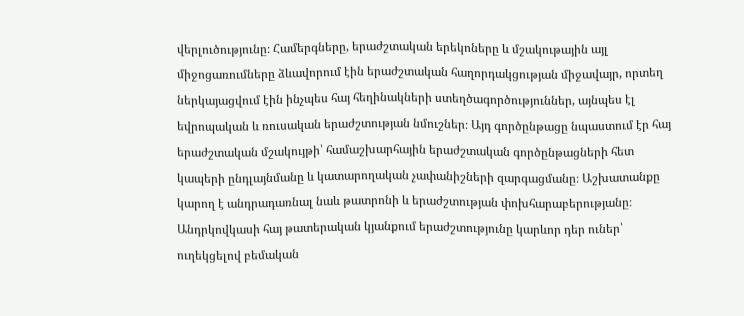վերլուծությունը։ Համերգները, երաժշտական երեկոները և մշակութային այլ միջոցառումները ձևավորում էին երաժշտական հաղորդակցության միջավայր, որտեղ ներկայացվում էին ինչպես հայ հեղինակների ստեղծագործություններ, այնպես էլ եվրոպական և ռուսական երաժշտության նմուշներ։ Այդ գործընթացը նպաստում էր հայ երաժշտական մշակույթի՝ համաշխարհային երաժշտական գործընթացների հետ կապերի ընդլայնմանը և կատարողական չափանիշների զարգացմանը։ Աշխատանքը կարող է անդրադառնալ նաև թատրոնի և երաժշտության փոխհարաբերությանը։ Անդրկովկասի հայ թատերական կյանքում երաժշտությունը կարևոր դեր ուներ՝ ուղեկցելով բեմական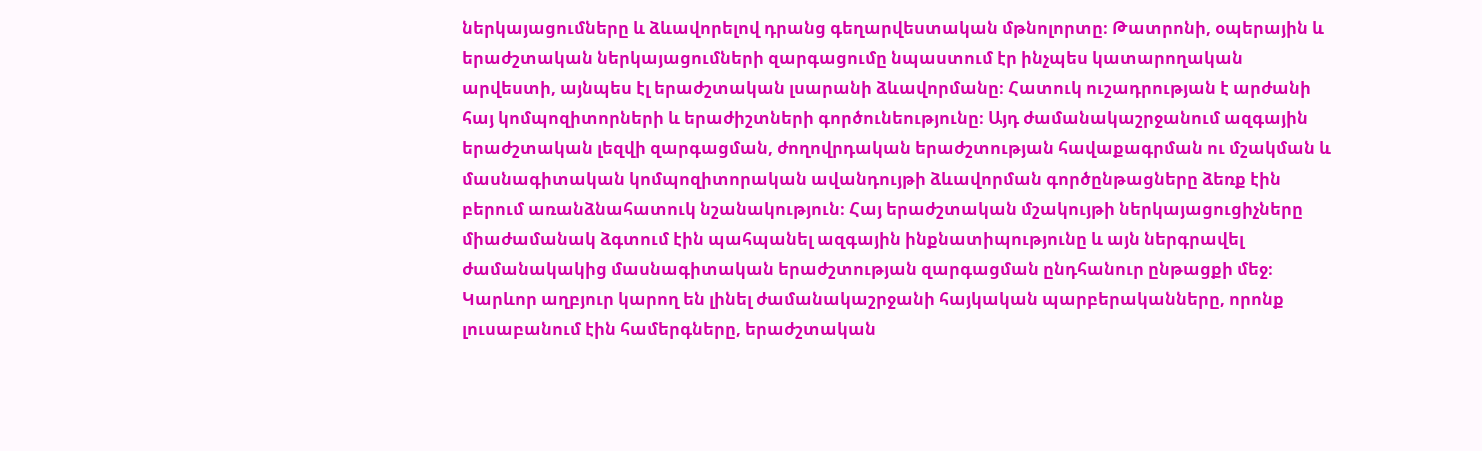ներկայացումները և ձևավորելով դրանց գեղարվեստական մթնոլորտը։ Թատրոնի, օպերային և երաժշտական ներկայացումների զարգացումը նպաստում էր ինչպես կատարողական արվեստի, այնպես էլ երաժշտական լսարանի ձևավորմանը։ Հատուկ ուշադրության է արժանի հայ կոմպոզիտորների և երաժիշտների գործունեությունը։ Այդ ժամանակաշրջանում ազգային երաժշտական լեզվի զարգացման, ժողովրդական երաժշտության հավաքագրման ու մշակման և մասնագիտական կոմպոզիտորական ավանդույթի ձևավորման գործընթացները ձեռք էին բերում առանձնահատուկ նշանակություն։ Հայ երաժշտական մշակույթի ներկայացուցիչները միաժամանակ ձգտում էին պահպանել ազգային ինքնատիպությունը և այն ներգրավել ժամանակակից մասնագիտական երաժշտության զարգացման ընդհանուր ընթացքի մեջ։ Կարևոր աղբյուր կարող են լինել ժամանակաշրջանի հայկական պարբերականները, որոնք լուսաբանում էին համերգները, երաժշտական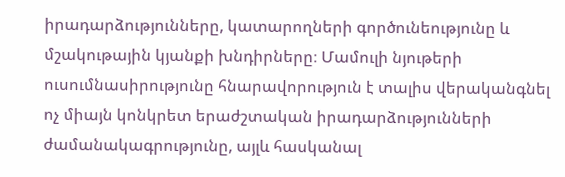իրադարձությունները, կատարողների գործունեությունը և մշակութային կյանքի խնդիրները։ Մամուլի նյութերի ուսումնասիրությունը հնարավորություն է տալիս վերականգնել ոչ միայն կոնկրետ երաժշտական իրադարձությունների ժամանակագրությունը, այլև հասկանալ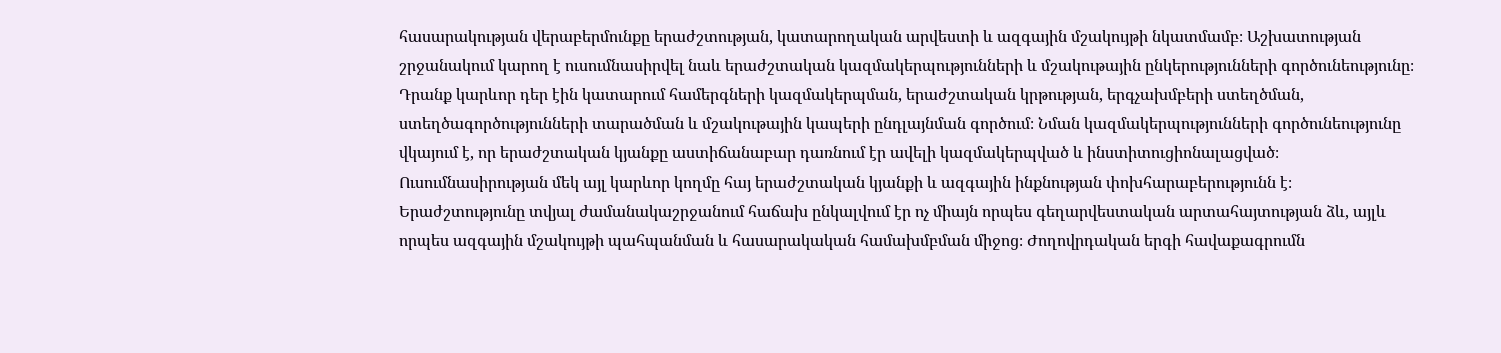հասարակության վերաբերմունքը երաժշտության, կատարողական արվեստի և ազգային մշակույթի նկատմամբ։ Աշխատության շրջանակում կարող է ուսումնասիրվել նաև երաժշտական կազմակերպությունների և մշակութային ընկերությունների գործունեությունը։ Դրանք կարևոր դեր էին կատարում համերգների կազմակերպման, երաժշտական կրթության, երգչախմբերի ստեղծման, ստեղծագործությունների տարածման և մշակութային կապերի ընդլայնման գործում։ Նման կազմակերպությունների գործունեությունը վկայում է, որ երաժշտական կյանքը աստիճանաբար դառնում էր ավելի կազմակերպված և ինստիտուցիոնալացված։ Ուսումնասիրության մեկ այլ կարևոր կողմը հայ երաժշտական կյանքի և ազգային ինքնության փոխհարաբերությունն է։ Երաժշտությունը տվյալ ժամանակաշրջանում հաճախ ընկալվում էր ոչ միայն որպես գեղարվեստական արտահայտության ձև, այլև որպես ազգային մշակույթի պահպանման և հասարակական համախմբման միջոց։ Ժողովրդական երգի հավաքագրումն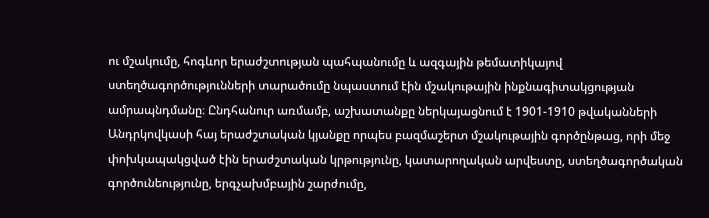ու մշակումը, հոգևոր երաժշտության պահպանումը և ազգային թեմատիկայով ստեղծագործությունների տարածումը նպաստում էին մշակութային ինքնագիտակցության ամրապնդմանը։ Ընդհանուր առմամբ, աշխատանքը ներկայացնում է 1901-1910 թվականների Անդրկովկասի հայ երաժշտական կյանքը որպես բազմաշերտ մշակութային գործընթաց, որի մեջ փոխկապակցված էին երաժշտական կրթությունը, կատարողական արվեստը, ստեղծագործական գործունեությունը, երգչախմբային շարժումը,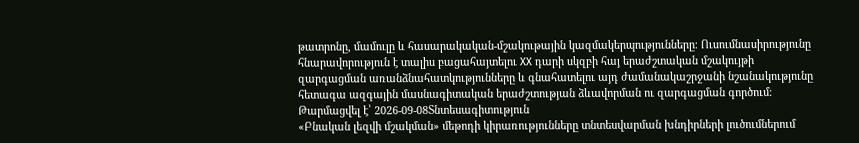թատրոնը, մամուլը և հասարակական-մշակութային կազմակերպությունները։ Ուսումնասիրությունը հնարավորություն է տալիս բացահայտելու XX դարի սկզբի հայ երաժշտական մշակույթի զարգացման առանձնահատկությունները և գնահատելու այդ ժամանակաշրջանի նշանակությունը հետագա ազգային մասնագիտական երաժշտության ձևավորման ու զարգացման գործում։
Թարմացվել է՝ 2026-09-08Տնտեսագիտություն
«Բնական լեզվի մշակման» մեթոդի կիրառությունները տնտեսվարման խնդիրների լուծումներում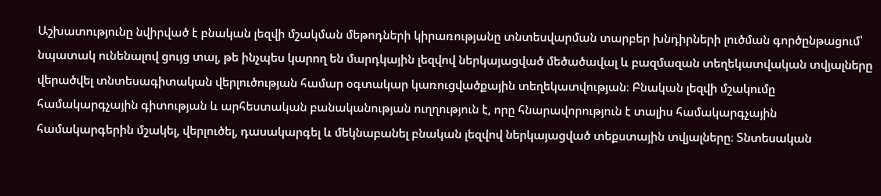Աշխատությունը նվիրված է բնական լեզվի մշակման մեթոդների կիրառությանը տնտեսվարման տարբեր խնդիրների լուծման գործընթացում՝ նպատակ ունենալով ցույց տալ, թե ինչպես կարող են մարդկային լեզվով ներկայացված մեծածավալ և բազմազան տեղեկատվական տվյալները վերածվել տնտեսագիտական վերլուծության համար օգտակար կառուցվածքային տեղեկատվության։ Բնական լեզվի մշակումը համակարգչային գիտության և արհեստական բանականության ուղղություն է, որը հնարավորություն է տալիս համակարգչային համակարգերին մշակել, վերլուծել, դասակարգել և մեկնաբանել բնական լեզվով ներկայացված տեքստային տվյալները։ Տնտեսական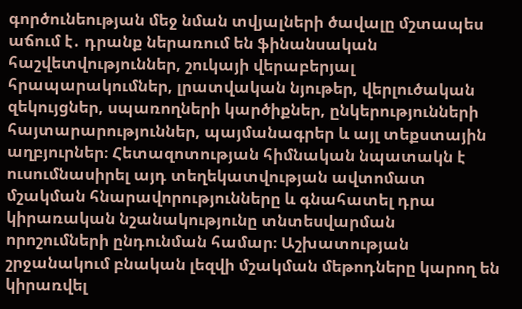գործունեության մեջ նման տվյալների ծավալը մշտապես աճում է․ դրանք ներառում են ֆինանսական հաշվետվություններ, շուկայի վերաբերյալ հրապարակումներ, լրատվական նյութեր, վերլուծական զեկույցներ, սպառողների կարծիքներ, ընկերությունների հայտարարություններ, պայմանագրեր և այլ տեքստային աղբյուրներ։ Հետազոտության հիմնական նպատակն է ուսումնասիրել այդ տեղեկատվության ավտոմատ մշակման հնարավորությունները և գնահատել դրա կիրառական նշանակությունը տնտեսվարման որոշումների ընդունման համար։ Աշխատության շրջանակում բնական լեզվի մշակման մեթոդները կարող են կիրառվել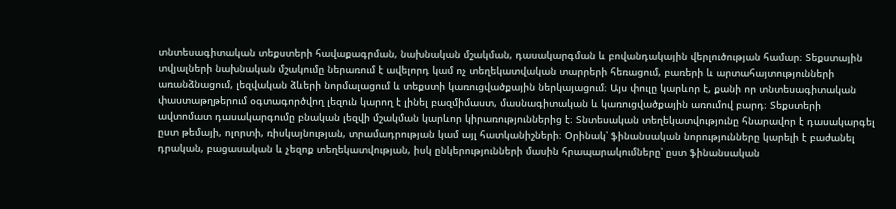տնտեսագիտական տեքստերի հավաքագրման, նախնական մշակման, դասակարգման և բովանդակային վերլուծության համար։ Տեքստային տվյալների նախնական մշակումը ներառում է ավելորդ կամ ոչ տեղեկատվական տարրերի հեռացում, բառերի և արտահայտությունների առանձնացում, լեզվական ձևերի նորմալացում և տեքստի կառուցվածքային ներկայացում։ Այս փուլը կարևոր է, քանի որ տնտեսագիտական փաստաթղթերում օգտագործվող լեզուն կարող է լինել բազմիմաստ, մասնագիտական և կառուցվածքային առումով բարդ։ Տեքստերի ավտոմատ դասակարգումը բնական լեզվի մշակման կարևոր կիրառություններից է։ Տնտեսական տեղեկատվությունը հնարավոր է դասակարգել ըստ թեմայի, ոլորտի, ռիսկայնության, տրամադրության կամ այլ հատկանիշների։ Օրինակ՝ ֆինանսական նորությունները կարելի է բաժանել դրական, բացասական և չեզոք տեղեկատվության, իսկ ընկերությունների մասին հրապարակումները՝ ըստ ֆինանսական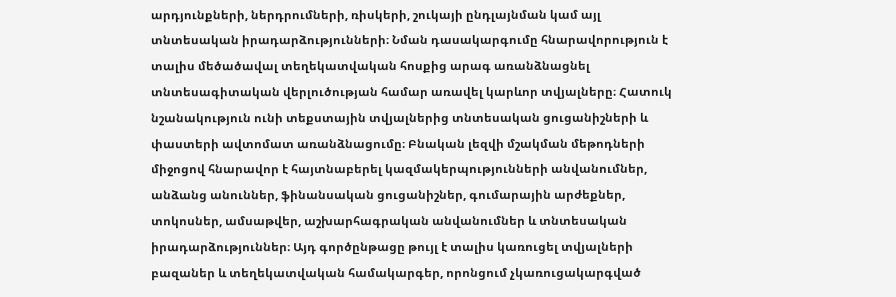արդյունքների, ներդրումների, ռիսկերի, շուկայի ընդլայնման կամ այլ տնտեսական իրադարձությունների։ Նման դասակարգումը հնարավորություն է տալիս մեծածավալ տեղեկատվական հոսքից արագ առանձնացնել տնտեսագիտական վերլուծության համար առավել կարևոր տվյալները։ Հատուկ նշանակություն ունի տեքստային տվյալներից տնտեսական ցուցանիշների և փաստերի ավտոմատ առանձնացումը։ Բնական լեզվի մշակման մեթոդների միջոցով հնարավոր է հայտնաբերել կազմակերպությունների անվանումներ, անձանց անուններ, ֆինանսական ցուցանիշներ, գումարային արժեքներ, տոկոսներ, ամսաթվեր, աշխարհագրական անվանումներ և տնտեսական իրադարձություններ։ Այդ գործընթացը թույլ է տալիս կառուցել տվյալների բազաներ և տեղեկատվական համակարգեր, որոնցում չկառուցակարգված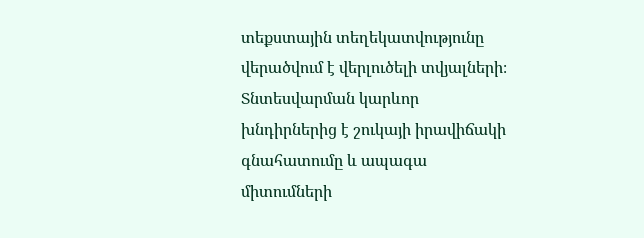տեքստային տեղեկատվությունը վերածվում է վերլուծելի տվյալների։ Տնտեսվարման կարևոր խնդիրներից է շուկայի իրավիճակի գնահատումը և ապագա միտումների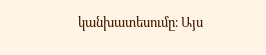կանխատեսումը։ Այս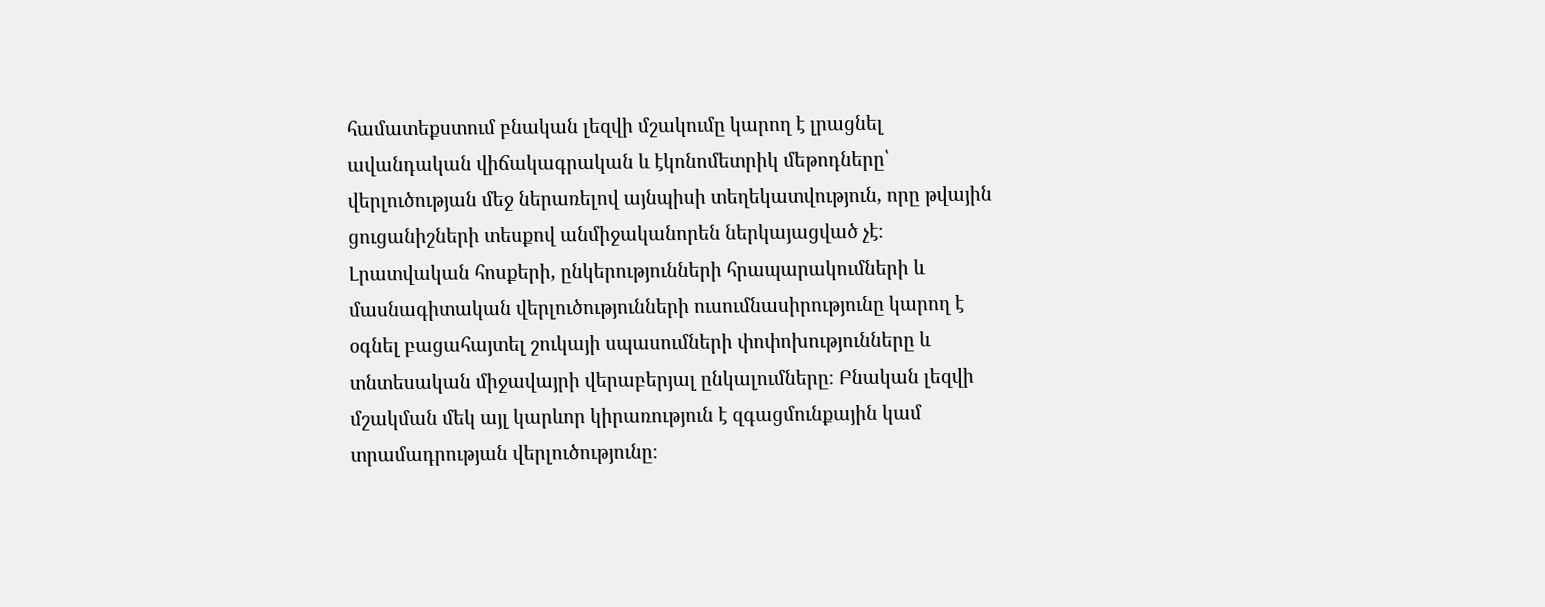համատեքստում բնական լեզվի մշակումը կարող է լրացնել ավանդական վիճակագրական և էկոնոմետրիկ մեթոդները՝ վերլուծության մեջ ներառելով այնպիսի տեղեկատվություն, որը թվային ցուցանիշների տեսքով անմիջականորեն ներկայացված չէ։ Լրատվական հոսքերի, ընկերությունների հրապարակումների և մասնագիտական վերլուծությունների ուսումնասիրությունը կարող է օգնել բացահայտել շուկայի սպասումների փոփոխությունները և տնտեսական միջավայրի վերաբերյալ ընկալումները։ Բնական լեզվի մշակման մեկ այլ կարևոր կիրառություն է զգացմունքային կամ տրամադրության վերլուծությունը։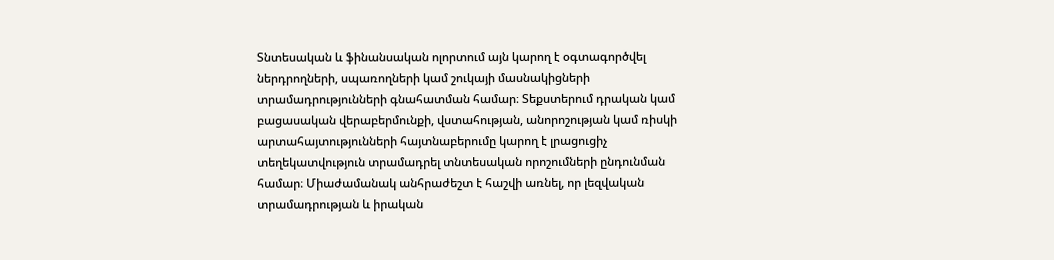Տնտեսական և ֆինանսական ոլորտում այն կարող է օգտագործվել ներդրողների, սպառողների կամ շուկայի մասնակիցների տրամադրությունների գնահատման համար։ Տեքստերում դրական կամ բացասական վերաբերմունքի, վստահության, անորոշության կամ ռիսկի արտահայտությունների հայտնաբերումը կարող է լրացուցիչ տեղեկատվություն տրամադրել տնտեսական որոշումների ընդունման համար։ Միաժամանակ անհրաժեշտ է հաշվի առնել, որ լեզվական տրամադրության և իրական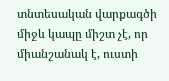տնտեսական վարքագծի միջև կապը միշտ չէ, որ միանշանակ է, ուստի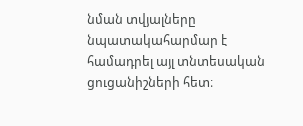նման տվյալները նպատակահարմար է համադրել այլ տնտեսական ցուցանիշների հետ։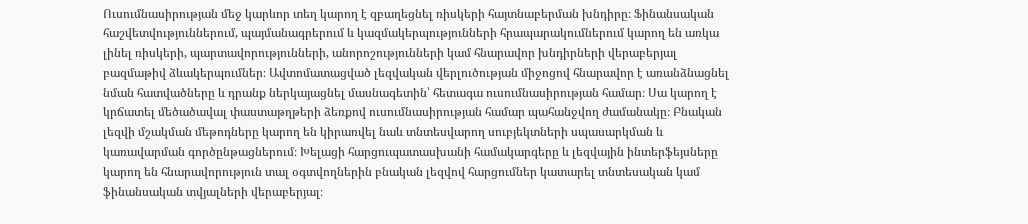Ուսումնասիրության մեջ կարևոր տեղ կարող է զբաղեցնել ռիսկերի հայտնաբերման խնդիրը։ Ֆինանսական հաշվետվություններում, պայմանագրերում և կազմակերպությունների հրապարակումներում կարող են առկա լինել ռիսկերի, պարտավորությունների, անորոշությունների կամ հնարավոր խնդիրների վերաբերյալ բազմաթիվ ձևակերպումներ։ Ավտոմատացված լեզվական վերլուծության միջոցով հնարավոր է առանձնացնել նման հատվածները և դրանք ներկայացնել մասնագետին՝ հետագա ուսումնասիրության համար։ Սա կարող է կրճատել մեծածավալ փաստաթղթերի ձեռքով ուսումնասիրության համար պահանջվող ժամանակը։ Բնական լեզվի մշակման մեթոդները կարող են կիրառվել նաև տնտեսվարող սուբյեկտների սպասարկման և կառավարման գործընթացներում։ Խելացի հարցուպատասխանի համակարգերը և լեզվային ինտերֆեյսները կարող են հնարավորություն տալ օգտվողներին բնական լեզվով հարցումներ կատարել տնտեսական կամ ֆինանսական տվյալների վերաբերյալ։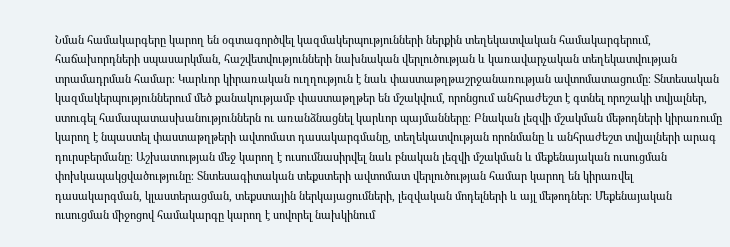Նման համակարգերը կարող են օգտագործվել կազմակերպությունների ներքին տեղեկատվական համակարգերում, հաճախորդների սպասարկման, հաշվետվությունների նախնական վերլուծության և կառավարչական տեղեկատվության տրամադրման համար։ Կարևոր կիրառական ուղղություն է նաև փաստաթղթաշրջանառության ավտոմատացումը։ Տնտեսական կազմակերպություններում մեծ քանակությամբ փաստաթղթեր են մշակվում, որոնցում անհրաժեշտ է գտնել որոշակի տվյալներ, ստուգել համապատասխանություններն ու առանձնացնել կարևոր պայմանները։ Բնական լեզվի մշակման մեթոդների կիրառումը կարող է նպաստել փաստաթղթերի ավտոմատ դասակարգմանը, տեղեկատվության որոնմանը և անհրաժեշտ տվյալների արագ դուրսբերմանը։ Աշխատության մեջ կարող է ուսումնասիրվել նաև բնական լեզվի մշակման և մեքենայական ուսուցման փոխկապակցվածությունը։ Տնտեսագիտական տեքստերի ավտոմատ վերլուծության համար կարող են կիրառվել դասակարգման, կլաստերացման, տեքստային ներկայացումների, լեզվական մոդելների և այլ մեթոդներ։ Մեքենայական ուսուցման միջոցով համակարգը կարող է սովորել նախկինում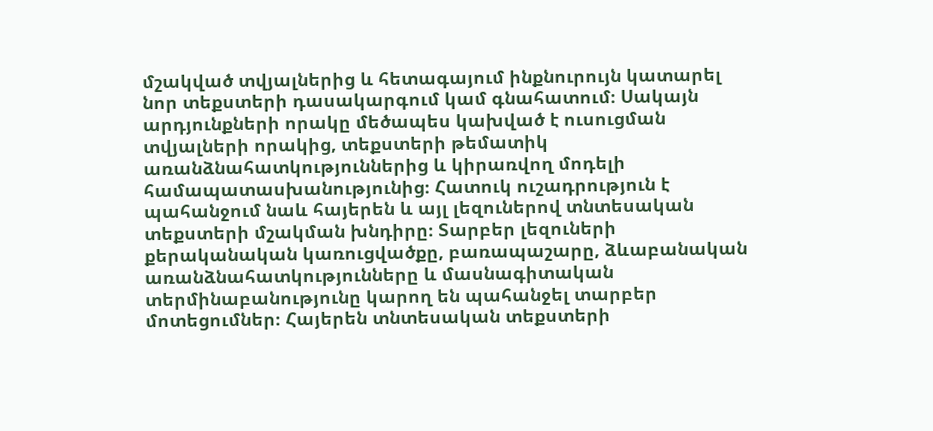մշակված տվյալներից և հետագայում ինքնուրույն կատարել նոր տեքստերի դասակարգում կամ գնահատում։ Սակայն արդյունքների որակը մեծապես կախված է ուսուցման տվյալների որակից, տեքստերի թեմատիկ առանձնահատկություններից և կիրառվող մոդելի համապատասխանությունից։ Հատուկ ուշադրություն է պահանջում նաև հայերեն և այլ լեզուներով տնտեսական տեքստերի մշակման խնդիրը։ Տարբեր լեզուների քերականական կառուցվածքը, բառապաշարը, ձևաբանական առանձնահատկությունները և մասնագիտական տերմինաբանությունը կարող են պահանջել տարբեր մոտեցումներ։ Հայերեն տնտեսական տեքստերի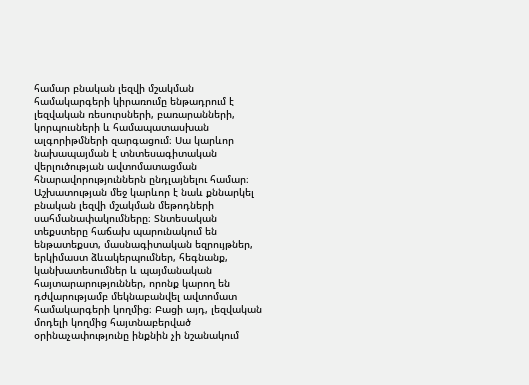համար բնական լեզվի մշակման համակարգերի կիրառումը ենթադրում է լեզվական ռեսուրսների, բառարանների, կորպուսների և համապատասխան ալգորիթմների զարգացում։ Սա կարևոր նախապայման է տնտեսագիտական վերլուծության ավտոմատացման հնարավորություններն ընդլայնելու համար։ Աշխատության մեջ կարևոր է նաև քննարկել բնական լեզվի մշակման մեթոդների սահմանափակումները։ Տնտեսական տեքստերը հաճախ պարունակում են ենթատեքստ, մասնագիտական եզրույթներ, երկիմաստ ձևակերպումներ, հեգնանք, կանխատեսումներ և պայմանական հայտարարություններ, որոնք կարող են դժվարությամբ մեկնաբանվել ավտոմատ համակարգերի կողմից։ Բացի այդ, լեզվական մոդելի կողմից հայտնաբերված օրինաչափությունը ինքնին չի նշանակում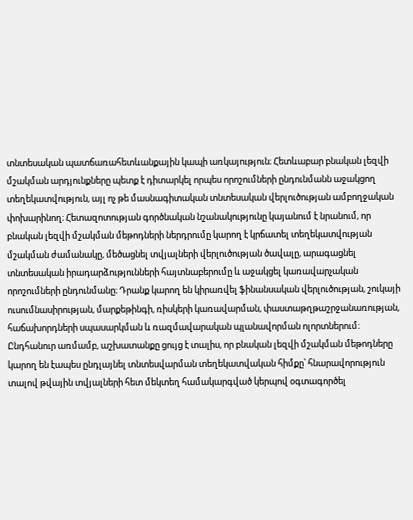տնտեսական պատճառահետևանքային կապի առկայություն։ Հետևաբար բնական լեզվի մշակման արդյունքները պետք է դիտարկել որպես որոշումների ընդունմանն աջակցող տեղեկատվություն, այլ ոչ թե մասնագիտական տնտեսական վերլուծության ամբողջական փոխարինող։ Հետազոտության գործնական նշանակությունը կայանում է նրանում, որ բնական լեզվի մշակման մեթոդների ներդրումը կարող է կրճատել տեղեկատվության մշակման ժամանակը, մեծացնել տվյալների վերլուծության ծավալը, արագացնել տնտեսական իրադարձությունների հայտնաբերումը և աջակցել կառավարչական որոշումների ընդունմանը։ Դրանք կարող են կիրառվել ֆինանսական վերլուծության, շուկայի ուսումնասիրության, մարքեթինգի, ռիսկերի կառավարման, փաստաթղթաշրջանառության, հաճախորդների սպասարկման և ռազմավարական պլանավորման ոլորտներում։ Ընդհանուր առմամբ, աշխատանքը ցույց է տալիս, որ բնական լեզվի մշակման մեթոդները կարող են էապես ընդլայնել տնտեսվարման տեղեկատվական հիմքը՝ հնարավորություն տալով թվային տվյալների հետ մեկտեղ համակարգված կերպով օգտագործել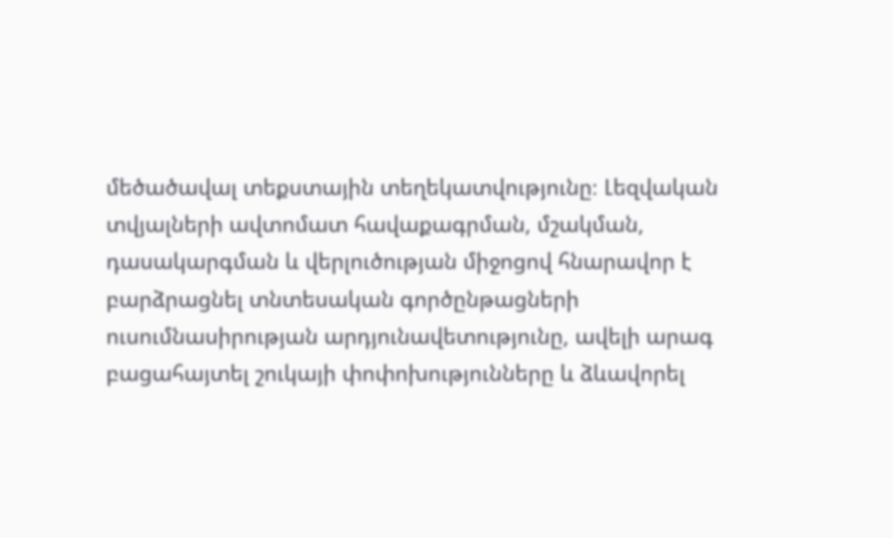մեծածավալ տեքստային տեղեկատվությունը։ Լեզվական տվյալների ավտոմատ հավաքագրման, մշակման, դասակարգման և վերլուծության միջոցով հնարավոր է բարձրացնել տնտեսական գործընթացների ուսումնասիրության արդյունավետությունը, ավելի արագ բացահայտել շուկայի փոփոխությունները և ձևավորել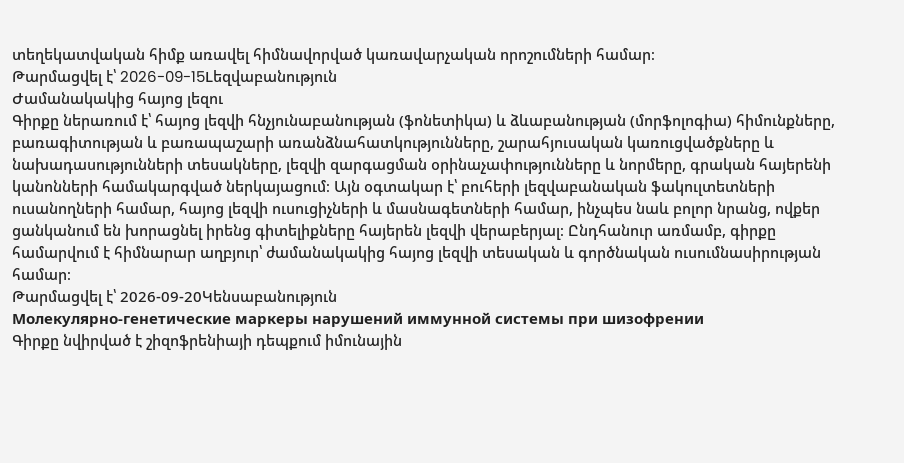տեղեկատվական հիմք առավել հիմնավորված կառավարչական որոշումների համար։
Թարմացվել է՝ 2026-09-15Lեզվաբանություն
Ժամանակակից հայոց լեզու
Գիրքը ներառում է՝ հայոց լեզվի հնչյունաբանության (ֆոնետիկա) և ձևաբանության (մորֆոլոգիա) հիմունքները, բառագիտության և բառապաշարի առանձնահատկությունները, շարահյուսական կառուցվածքները և նախադասությունների տեսակները, լեզվի զարգացման օրինաչափությունները և նորմերը, գրական հայերենի կանոնների համակարգված ներկայացում։ Այն օգտակար է՝ բուհերի լեզվաբանական ֆակուլտետների ուսանողների համար, հայոց լեզվի ուսուցիչների և մասնագետների համար, ինչպես նաև բոլոր նրանց, ովքեր ցանկանում են խորացնել իրենց գիտելիքները հայերեն լեզվի վերաբերյալ։ Ընդհանուր առմամբ, գիրքը համարվում է հիմնարար աղբյուր՝ ժամանակակից հայոց լեզվի տեսական և գործնական ուսումնասիրության համար։
Թարմացվել է՝ 2026-09-20Կենսաբանություն
Молекулярно-генетические маркеры нарушений иммунной системы при шизофрении
Գիրքը նվիրված է շիզոֆրենիայի դեպքում իմունային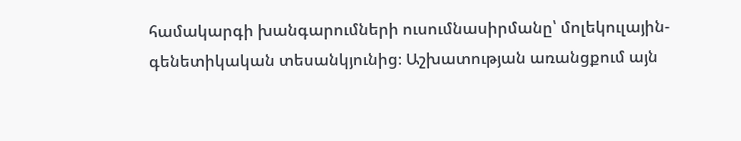համակարգի խանգարումների ուսումնասիրմանը՝ մոլեկուլային-գենետիկական տեսանկյունից։ Աշխատության առանցքում այն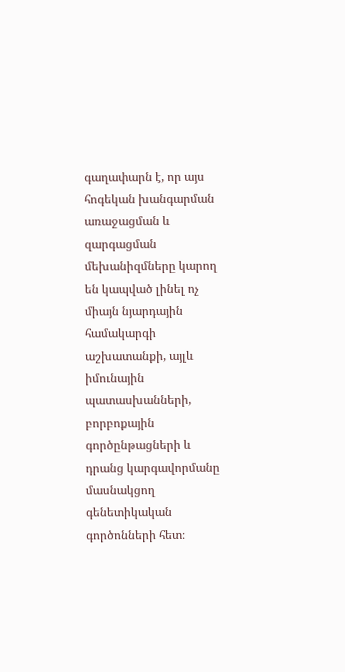գաղափարն է, որ այս հոգեկան խանգարման առաջացման և զարգացման մեխանիզմները կարող են կապված լինել ոչ միայն նյարդային համակարգի աշխատանքի, այլև իմունային պատասխանների, բորբոքային գործընթացների և դրանց կարգավորմանը մասնակցող գենետիկական գործոնների հետ։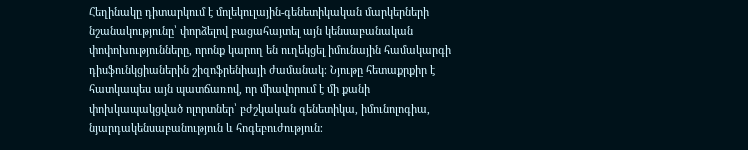Հեղինակը դիտարկում է մոլեկուլային-գենետիկական մարկերների նշանակությունը՝ փորձելով բացահայտել այն կենսաբանական փոփոխությունները, որոնք կարող են ուղեկցել իմունային համակարգի դիսֆունկցիաներին շիզոֆրենիայի ժամանակ։ Նյութը հետաքրքիր է հատկապես այն պատճառով, որ միավորում է մի քանի փոխկապակցված ոլորտներ՝ բժշկական գենետիկա, իմունոլոգիա, նյարդակենսաբանություն և հոգեբուժություն։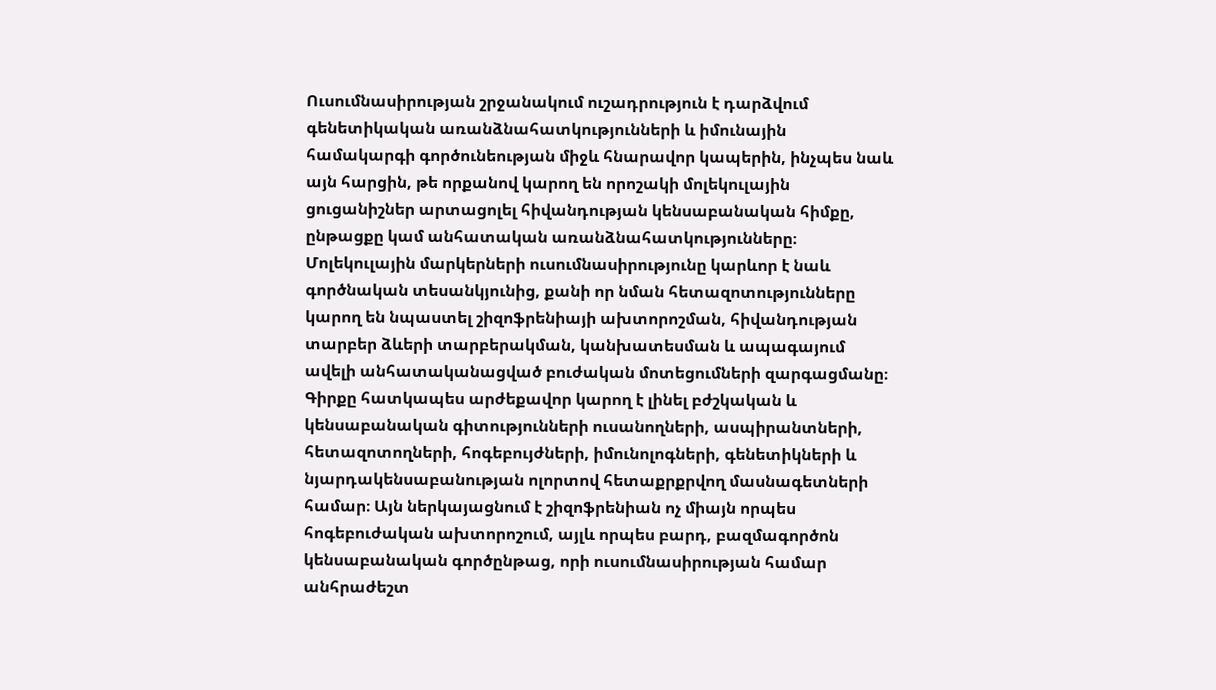Ուսումնասիրության շրջանակում ուշադրություն է դարձվում գենետիկական առանձնահատկությունների և իմունային համակարգի գործունեության միջև հնարավոր կապերին, ինչպես նաև այն հարցին, թե որքանով կարող են որոշակի մոլեկուլային ցուցանիշներ արտացոլել հիվանդության կենսաբանական հիմքը, ընթացքը կամ անհատական առանձնահատկությունները։ Մոլեկուլային մարկերների ուսումնասիրությունը կարևոր է նաև գործնական տեսանկյունից, քանի որ նման հետազոտությունները կարող են նպաստել շիզոֆրենիայի ախտորոշման, հիվանդության տարբեր ձևերի տարբերակման, կանխատեսման և ապագայում ավելի անհատականացված բուժական մոտեցումների զարգացմանը։ Գիրքը հատկապես արժեքավոր կարող է լինել բժշկական և կենսաբանական գիտությունների ուսանողների, ասպիրանտների, հետազոտողների, հոգեբույժների, իմունոլոգների, գենետիկների և նյարդակենսաբանության ոլորտով հետաքրքրվող մասնագետների համար։ Այն ներկայացնում է շիզոֆրենիան ոչ միայն որպես հոգեբուժական ախտորոշում, այլև որպես բարդ, բազմագործոն կենսաբանական գործընթաց, որի ուսումնասիրության համար անհրաժեշտ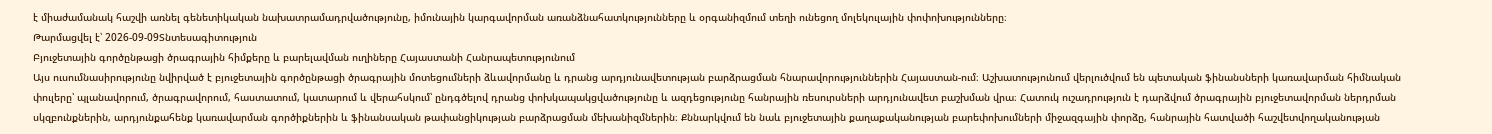է միաժամանակ հաշվի առնել գենետիկական նախատրամադրվածությունը, իմունային կարգավորման առանձնահատկությունները և օրգանիզմում տեղի ունեցող մոլեկուլային փոփոխությունները։
Թարմացվել է՝ 2026-09-09Տնտեսագիտություն
Բյուջետային գործընթացի ծրագրային հիմքերը և բարելավման ուղիները Հայաստանի Հանրապետությունում
Այս ուսումնասիրությունը նվիրված է բյուջետային գործընթացի ծրագրային մոտեցումների ձևավորմանը և դրանց արդյունավետության բարձրացման հնարավորություններին Հայաստան-ում։ Աշխատությունում վերլուծվում են պետական ֆինանսների կառավարման հիմնական փուլերը՝ պլանավորում, ծրագրավորում, հաստատում, կատարում և վերահսկում՝ ընդգծելով դրանց փոխկապակցվածությունը և ազդեցությունը հանրային ռեսուրսների արդյունավետ բաշխման վրա։ Հատուկ ուշադրություն է դարձվում ծրագրային բյուջետավորման ներդրման սկզբունքներին, արդյունքահենք կառավարման գործիքներին և ֆինանսական թափանցիկության բարձրացման մեխանիզմներին։ Քննարկվում են նաև բյուջետային քաղաքականության բարեփոխումների միջազգային փորձը, հանրային հատվածի հաշվետվողականության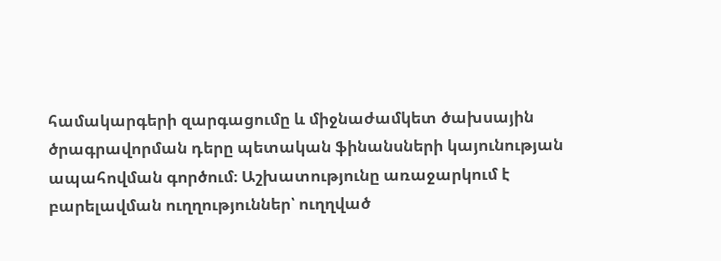համակարգերի զարգացումը և միջնաժամկետ ծախսային ծրագրավորման դերը պետական ֆինանսների կայունության ապահովման գործում։ Աշխատությունը առաջարկում է բարելավման ուղղություններ՝ ուղղված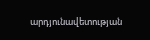արդյունավետության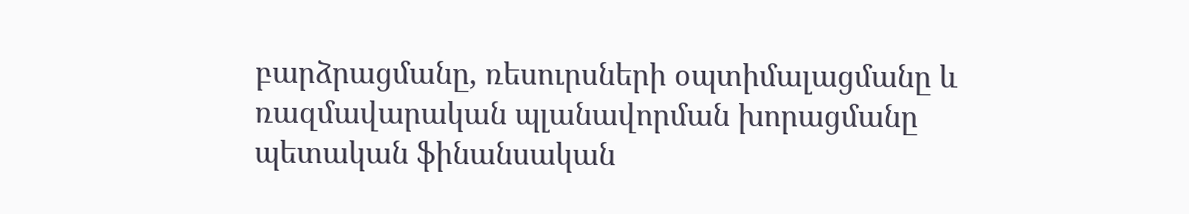բարձրացմանը, ռեսուրսների օպտիմալացմանը և ռազմավարական պլանավորման խորացմանը պետական ֆինանսական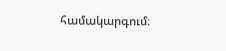համակարգում։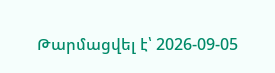Թարմացվել է՝ 2026-09-05